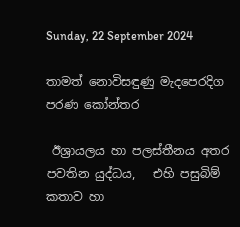Sunday, 22 September 2024

තාමත් නොවිසඳුණු මැදපෙරදිග පරණ කෝන්තර

 ඊශ්‍රායලය හා පලස්තීනය අතර පවතින යුද්ධය,   එහි පසුබිම් කතාව හා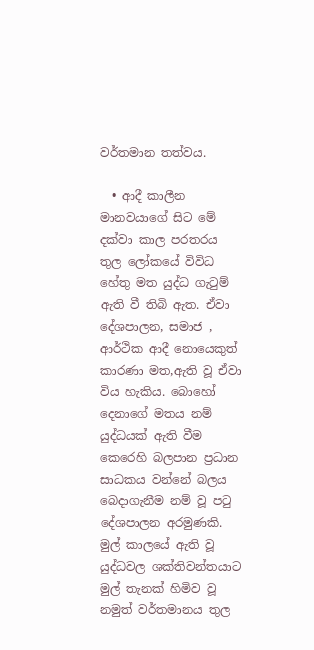වර්තමාන තත්වය.

  • ආදී කාලීන මානවයාගේ සිට මේ දක්වා කාල පරතරය තුල ලෝකයේ විවිධ හේතු මත යුද්ධ ගැටුම් ඇති වී තිබි ඇත. ඒවා දේශපාලන, සමාජ , ආර්ථික ආදී නොයෙකුත් කාරණා මත,ඇති වූ ඒවා විය හැකිය. බොහෝ දෙනාගේ මතය නම් යුද්ධයක් ඇති වීම කෙරෙහි බලපාන ප්‍රධාන සාධකය වන්නේ බලය බෙදාගැනීම නම් වූ පටු දේශපාලන අරමුණකි. මුල් කාලයේ ඇති වූ යුද්ධවල ශක්තිවන්තයාට මුල් තැනක් හිමිව වූ නමුත් වර්තමානය තුල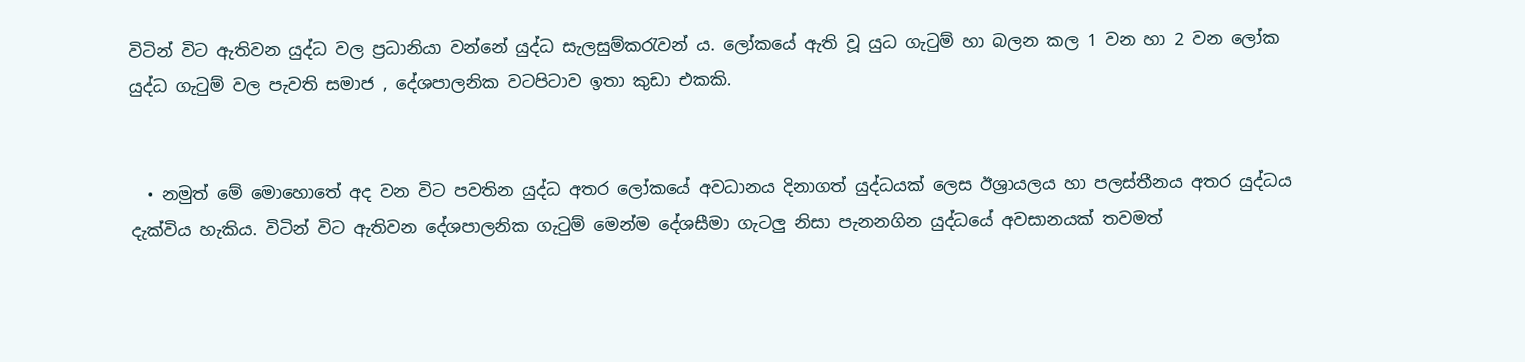විටින් විට ඇතිවන යුද්ධ වල ප්‍රධානියා වන්නේ යුද්ධ සැලසුම්කරැවන් ය. ලෝකයේ ඇති වූ යුධ ගැටුම් හා බලන කල 1 වන හා 2 වන ලෝක යුද්ධ ගැටුම් වල පැවති සමාජ , දේශපාලනික වටපිටාව ඉතා කුඩා එකකි.


  • නමුත් මේ මොහොතේ අද වන විට පවතින යුද්ධ අතර ලෝකයේ අවධානය දිනාගත් යුද්ධයක් ලෙස ඊශ්‍රායලය හා පලස්තීනය අතර යුද්ධය දැක්විය හැකිය. විටින් විට ඇතිවන දේශපාලනික ගැටුම් මෙන්ම දේශසීමා ගැටලු නිසා පැනනගින යුද්ධයේ අවසානයක් තවමත්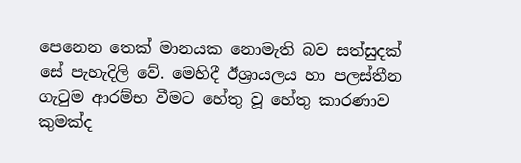පෙනෙන තෙක් මානයක නොමැති බව සත්සුදක් සේ පැහැදිලි වේ. මෙහිදී ඊශ්‍රායලය හා පලස්තීන ගැටුම ආරම්භ වීමට හේතු වූ හේතු කාරණාව කුමක්ද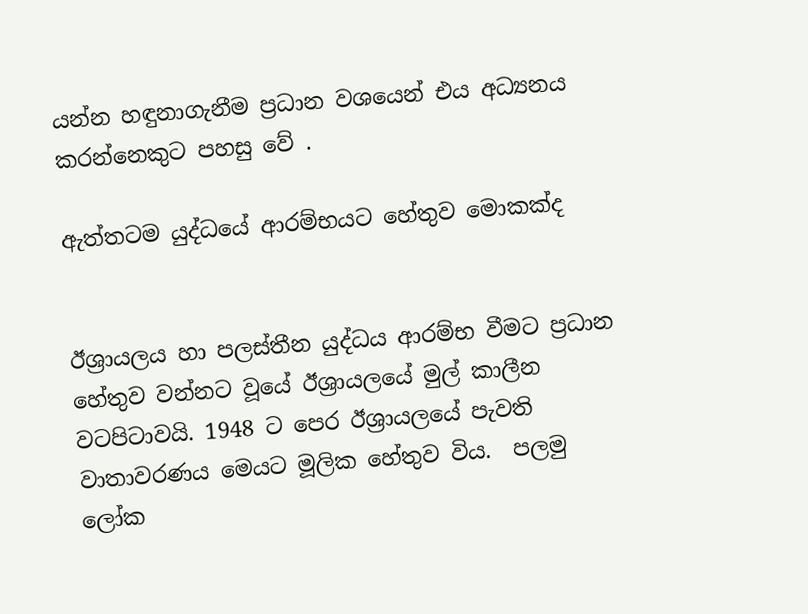යන්න හඳුනාගැනීම ප්‍රධාන වශයෙන් එය අධ්‍යනය කරන්නෙකුට පහසු වේ .

ඇත්තටම යුද්ධයේ ආරම්භයට හේතුව මොකක්ද


ඊශ්‍රායලය හා පලස්තීන යුද්ධය ආරම්භ වීමට ප්‍රධාන හේතුව වන්නට වූයේ ඊශ්‍රායලයේ මුල් කාලීන වටපිටාවයි. 1948 ට පෙර ඊශ්‍රායලයේ පැවති වාතාවරණය මෙයට මූලික හේතුව විය.  පලමු ලෝක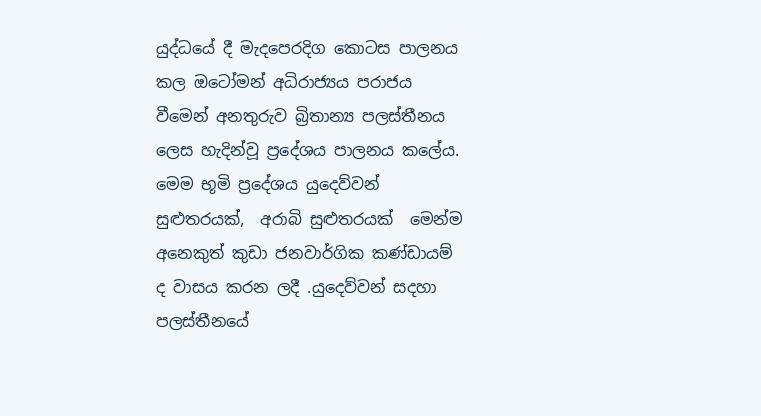යුද්ධයේ දී මැදපෙරදිග කොටස පාලනය කල ඔටෝමන් අධිරාජ්‍යය පරාජය වීමෙන් අනතුරුව බ්‍රිතාන්‍ය පලස්තීනය ලෙස හැදින්වූ ප්‍රදේශය පාලනය කලේය. මෙම භූමි ප්‍රදේශය යුදෙව්වන් සුළුතරයක්,  අරාබි සුළුතරයක්  මෙන්ම අනෙකුත් කුඩා ජනවාර්ගික කණ්ඩායම් ද වාසය කරන ලදී .යුදෙව්වන් සදහා පලස්තීනයේ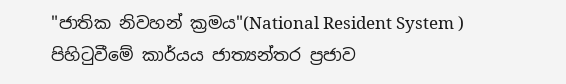"ජාතික නිවහන් ක්‍රමය"(National Resident System ) පිහිටුවීමේ කාර්යය ජාත්‍යන්තර ප්‍රජාව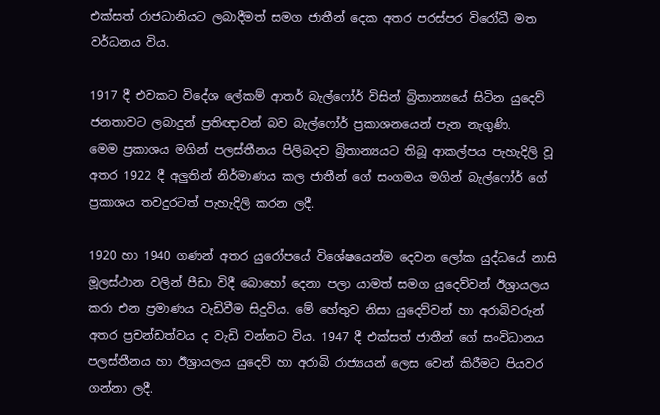එක්සත් රාජධානියට ලබාදීමත් සමග ජාතීන් දෙක අතර පරස්පර විරෝධී මත වර්ධනය විය.

1917 දී එවකට විදේශ ලේකම් ආතර් බැල්ෆෝර් විසින් බ්‍රිතාන්‍යයේ සිටින යුදෙව් ජනතාවට ලබාදුන් ප්‍රතිඥාවන් බව බැල්ෆෝර් ප්‍රකාශනයෙන් පැන නැගුණි.
මෙම ප්‍රකාශය මගින් පලස්තීනය පිලිබදව බ්‍රිතාන්‍යයට තිබූ ආකල්පය පැහැදිලි වූ අතර 1922 දී අලුතින් නිර්මාණය කල ජාතීන් ගේ සංගමය මගින් බැල්ෆෝර් ගේ ප්‍රකාශය තවදුරටත් පැහැදිලි කරන ලදී.

1920 හා 1940 ගණන් අතර යුරෝපයේ විශේෂයෙන්ම දෙවන ලෝක යුද්ධයේ නාසි මූලස්ථාන වලින් පීඩා විදී බොහෝ දෙනා පලා යාමත් සමග යුදෙව්වන් ඊශ්‍රායලය කරා එන ප්‍රමාණය වැඩිවීම සිදුවිය. මේ හේතුව නිසා යුදෙව්වන් හා අරාබිවරුන් අතර ප්‍රචන්ඩත්වය ද වැඩි වන්නට විය. 1947 දී එක්සත් ජාතීන් ගේ සංවිධානය පලස්තීනය හා ඊශ්‍රායලය යුදෙව් හා අරාබි රාජ්‍යයන් ලෙස වෙන් කිරීමට පියවර ගන්නා ලදී.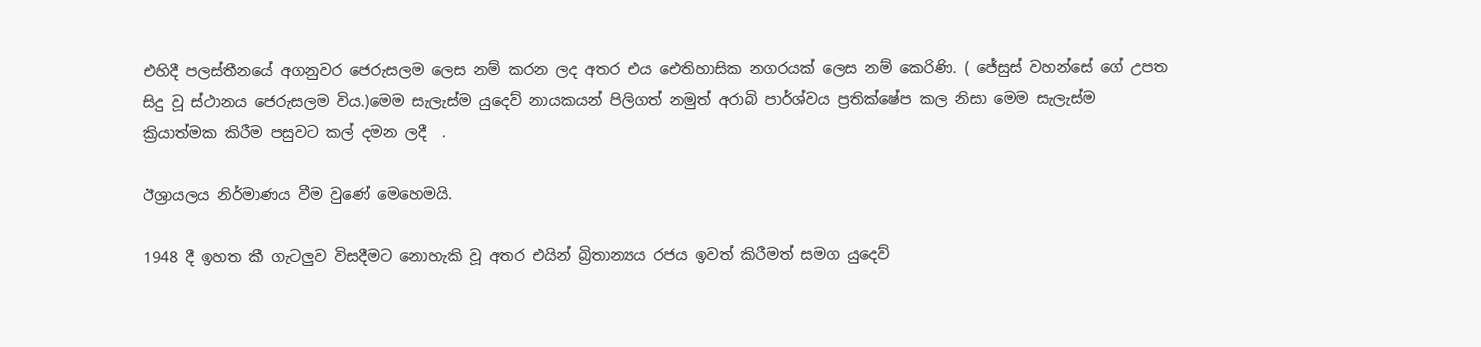එහිදී පලස්තීනයේ අගනුවර ජෙරුසලම ලෙස නම් කරන ලද අතර එය ඓතිහාසික නගරයක් ලෙස නම් කෙරිණි. ( ජේසුස් වහන්සේ ගේ උපත සිදු වූ ස්ථානය ජෙරුසලම විය.)මෙම සැලැස්ම යුදෙව් නායකයන් පිලිගත් නමුත් අරාබි පාර්ශ්වය ප්‍රතික්ෂේප කල නිසා මෙම සැලැස්ම ක්‍රියාත්මක කිරීම පසුවට කල් දමන ලදී  .

ඊශ්‍රායලය නිර්මාණය වීම වුණේ මෙහෙමයි.

1948 දී ඉහත කී ගැටලුව විසදීමට නොහැකි වූ අතර එයින් බ්‍රිතාන්‍යය රජය ඉවත් කිරීමත් සමග යුදෙව්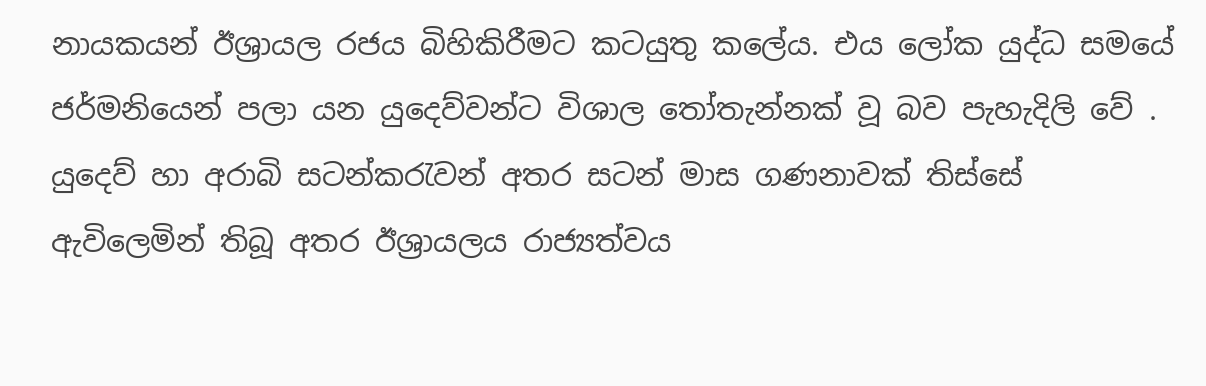නායකයන් ඊශ්‍රායල රජය බිහිකිරීමට කටයුතු කලේය. එය ලෝක යුද්ධ සමයේ ජර්මනියෙන් පලා යන යුදෙව්වන්ට විශාල තෝතැන්නක් වූ බව පැහැදිලි වේ . යුදෙව් හා අරාබි සටන්කරැවන් අතර සටන් මාස ගණනාවක් තිස්සේ ඇවිලෙමින් තිබූ අතර ඊශ්‍රායලය රාජ්‍යත්වය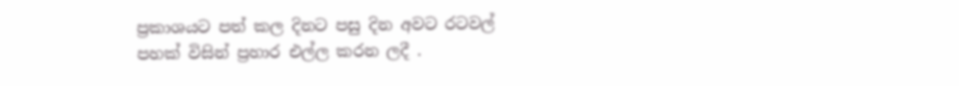ප්‍රකාශයට පත් කල දිනට පසු දින අවට රටවල්  පහක් විසින් ප්‍රහාර එල්ල කරන ලදී .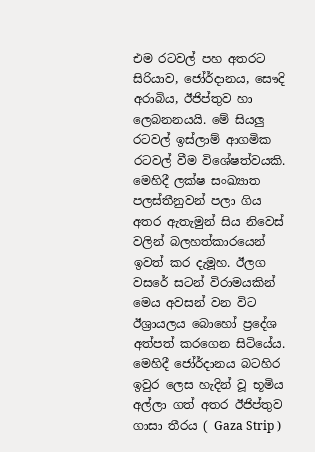එම රටවල් පහ අතරට සිරියාව, ජෝර්දානය, සෞදි අරාබිය, ඊජිප්තුව හා ලෙබනනයයි. මේ සියලු රටවල් ඉස්ලාම් ආගමික රටවල් වීම විශේෂත්වයකි. මෙහිදී ලක්ෂ සංඛ්‍යාත පලස්තීනුවන් පලා ගිය අතර ඇතැමුන් සිය නිවෙස් වලින් බලහත්කාරයෙන් ඉවත් කර දැමූහ. ඊලග වසරේ සටන් විරාමයකින් මෙය අවසන් වන විට ඊශ්‍රායලය බොහෝ ප්‍රදේශ අත්පත් කරගෙන සිටියේය. මෙහිදී ජෝර්දානය බටහිර ඉවුර ලෙස හැදින් වූ භූමිය අල්ලා ගත් අතර ඊජිප්තුව ගාසා තීරය ( Gaza Strip )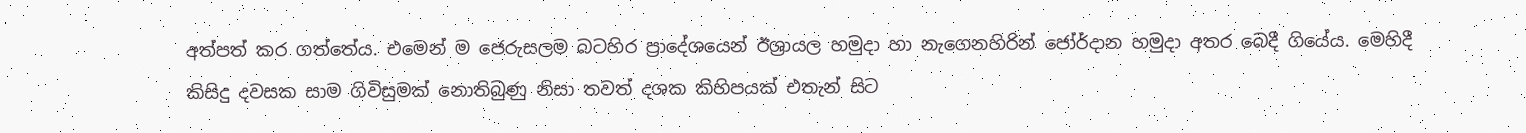අත්පත් කර ගත්තේය. එමෙන් ම ජෙරුසලම බටහිර ප්‍රාදේශයෙන් ඊශ්‍රායල හමුදා හා නැගෙනහිරින් ජෝර්දාන හමුදා අතර බෙදී ගියේය. මෙහිදී කිසිදු දවසක සාම ගිවිසුමක් නොතිබුණු නිසා තවත් දශක කිහිපයක් එතැන් සිට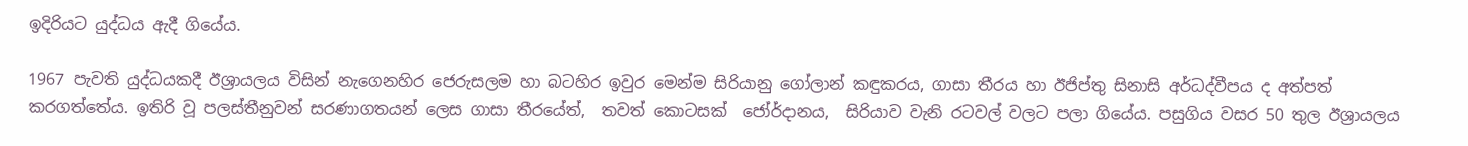ඉදිරියට යුද්ධය ඇදී ගියේය.

1967 පැවති යුද්ධයකදී ඊශ්‍රායලය විසින් නැගෙනහිර ජෙරුසලම හා බටහිර ඉවුර මෙන්ම සිරියානු ගෝලාන් කඳුකරය, ගාසා තීරය හා ඊජිප්තු සිනාසි අර්ධද්වීපය ද අත්පත් කරගත්තේය. ඉතිරි වූ පලස්තීනුවන් සරණාගතයන් ලෙස ගාසා තීරයේත්,  තවත් කොටසක්  ජෝර්දානය,  සිරියාව වැනි රටවල් වලට පලා ගියේය. පසුගිය වසර 50 තුල ඊශ්‍රායලය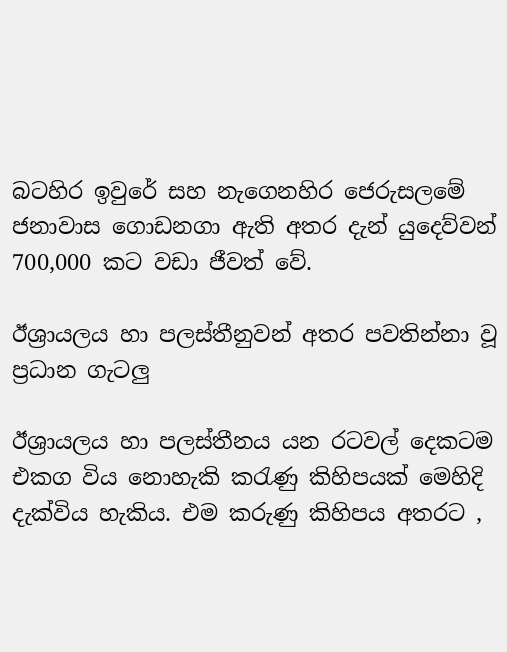බටහිර ඉවුරේ සහ නැගෙනහිර ජෙරුසලමේ ජනාවාස ගොඩනගා ඇති අතර දැන් යුදෙව්වන් 700,000 කට වඩා ජීවත් වේ.

ඊශ්‍රායලය හා පලස්තීනුවන් අතර පවතින්නා වූ ප්‍රධාන ගැටලු

ඊශ්‍රායලය හා පලස්තීනය යන රටවල් දෙකටම එකග විය නොහැකි කරැණු කිහිපයක් මෙහිදි දැක්විය හැකිය. එම කරුණු කිහිපය අතරට ,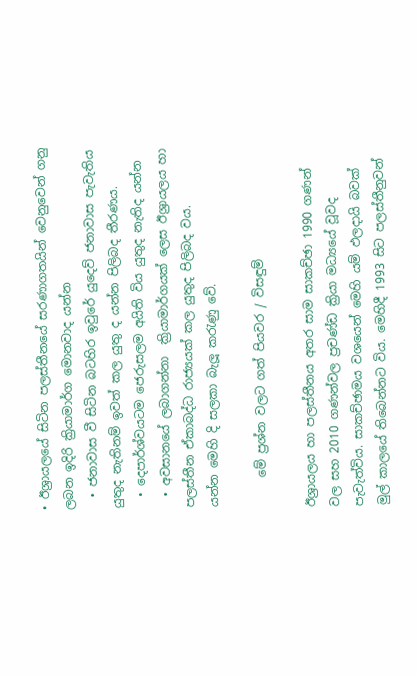• ඊශ්‍රායලයේ සිටින පලස්තීනයේ සරණාගතයින් වෙනුවෙන් ගනු ලබන ඉදිරි ක්‍රියාමාර්ග මොනවාද යන්න
  • ජනාවාස වී සිටින බටහිර ඉවුරේ යුදෙව් ජනාවාස පැවැතිය යුතුද නැතිනම් ඉවත් කල යුතු ද යන්න පිලිබද තීරණය.
  • දෙපාර්ශ්වයටම ජෙරුසලම අයිති විය යුතුද නැතිද යන්න
  • අවසානයේ ලබාගන්නා  ක්‍රියාමාර්ගයක් ලෙස ඊශ්‍රායලය හා පලස්තීන ඒකාබද්ධ රාජ්‍යයක් කල යුතුද පිලිබද වය.
යන්න මෙහි දි සලකා බැලූ කරැණු වේ.

     මේ ප්‍රශ්න වලට ගත් පියවර / විසඳුම්

ඊශ්‍රායලය හා පලස්තීනය අතර සාම සාකච්ඡා 1990 ගණන් වල සහ 2010 ගණන්වල ප්‍රචණ්ඩ ක්‍රියා මධ්‍යයේ වූවද පැවැත්විය. සාකච්ඡාමය වශයෙන් මෙහි යම් ඵලදායි බවක් මුල් කාලයේ තිබෙන්නට විය. මෙහිදී 1993 සිට පලස්තීනුවන්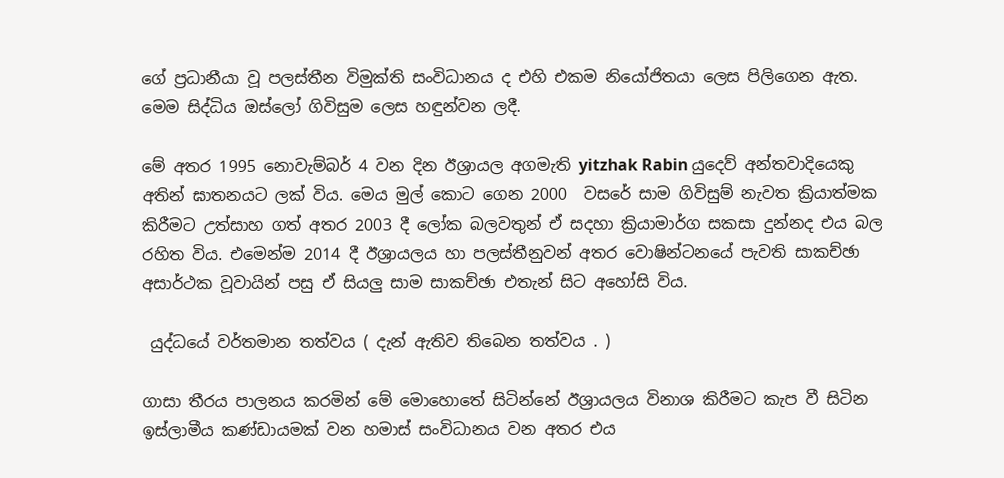ගේ ප්‍රධානීයා වූ පලස්තීන විමුක්ති සංවිධානය ද එහි එකම නියෝජිතයා ලෙස පිලිගෙන ඇත. මෙම සිද්ධිය ඔස්ලෝ ගිවිසුම ලෙස හඳුන්වන ලදී.

මේ අතර 1995 නොවැම්බර් 4 වන දින ඊශ්‍රායල අගමැති yitzhak Rabin යුදෙව් අන්තවාදියෙකු අතින් ඝාතනයට ලක් විය. මෙය මුල් කොට ගෙන 2000  වසරේ සාම ගිවිසුම් නැවත ක්‍රියාත්මක කිරීමට උත්සාහ ගත් අතර 2003 දී ලෝක බලවතුන් ඒ සදහා ක්‍රියාමාර්ග සකසා දුන්නද එය බල රහිත විය. එමෙන්ම 2014 දී ඊශ්‍රායලය හා පලස්තීනුවන් අතර වොෂින්ටනයේ පැවති සාකච්ඡා අසාර්ථක වූවායින් පසු ඒ සියලු සාම සාකච්ඡා එතැන් සිට අහෝසි විය.

 යුද්ධයේ වර්තමාන තත්වය ( දැන් ඇතිව තිබෙන තත්වය . )

ගාසා තීරය පාලනය කරමින් මේ මොහොතේ සිටින්නේ ඊශ්‍රායලය විනාශ කිරීමට කැප වී සිටින ඉස්ලාමීය කණ්ඩායමක් වන හමාස් සංවිධානය වන අතර එය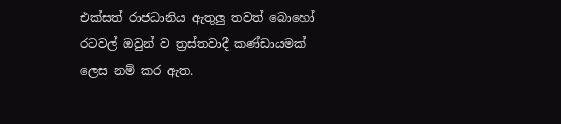එක්සත් රාජධානිය ඇතුලු තවත් බොහෝ රටවල් ඔවුන් ව ත්‍රස්තවාදී කණ්ඩායමක් ලෙස නම් කර ඇත.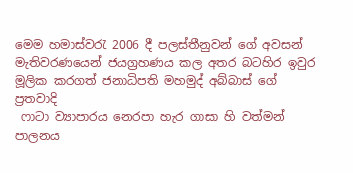මෙම හමාස්වරැ 2006 දී පලස්තීනුවන් ගේ අවසන් මැතිවරණයෙන් ජයග්‍රහණය කල අතර බටහිර ඉවුර මූලික කරගත් ජනාධිපති මහමුද් අබ්බාස් ගේ ප්‍රතවාදි
 ෆාටා ව්‍යාපාරය නෙරපා හැර ගාසා හි වත්මන් පාලනය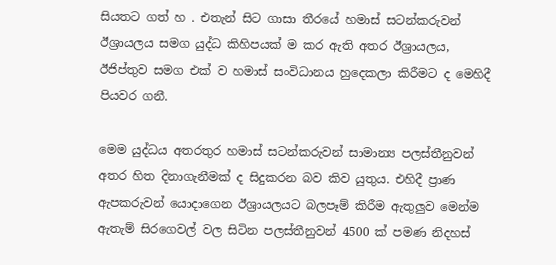සියතට ගත් හ . එතැන් සිට ගාසා තීරයේ හමාස් සටන්කරුවන් ඊශ්‍රායලය සමග යුද්ධ කිහිපයක් ම කර ඇති අතර ඊශ්‍රායලය,  ඊජිප්තුව සමග එක් ව හමාස් සංවිධානය හුදෙකලා කිරීමට ද මෙහිදී පියවර ගනී.

මෙම යුද්ධය අතරතුර හමාස් සටන්කරුවන් සාමාන්‍ය පලස්තීනුවන් අතර හිත දිනාගැනීමක් ද සිදුකරන බව කිව යුතුය. එහිදී ප්‍රාණ ඇපකරුවන් යොදාගෙන ඊශ්‍රායලයට බලපෑම් කිරීම ඇතුලුව මෙන්ම ඇතැම් සිරගෙවල් වල සිටින පලස්තීනුවන් 4500 ක් පමණ නිදහස්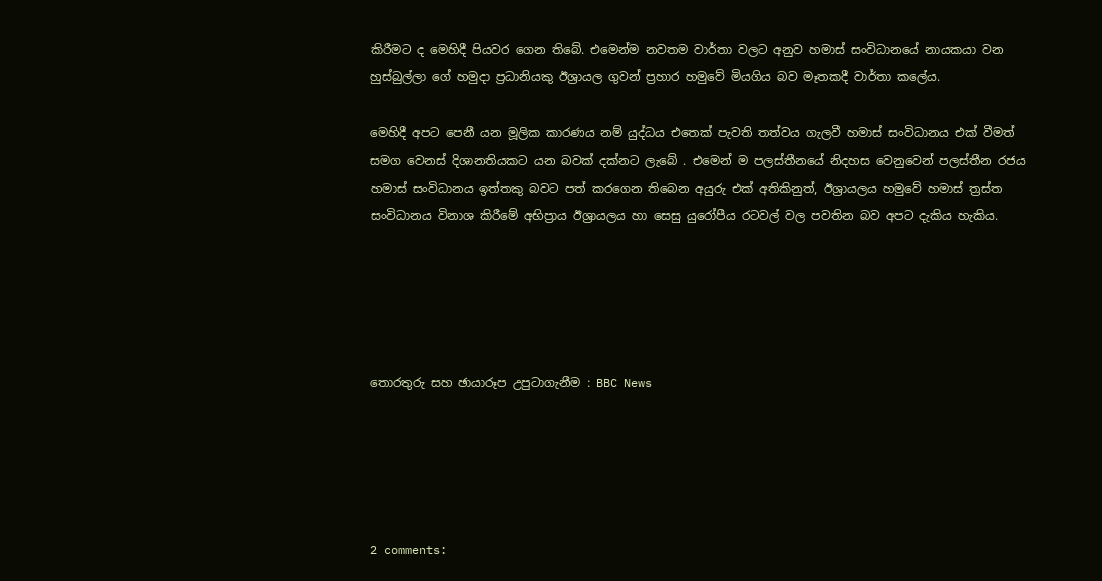කිරීමට ද මෙහිදී පියවර ගෙන තිබේ. එමෙන්ම නවතම වාර්තා වලට අනුව හමාස් සංවිධානයේ නායකයා වන හුස්බුල්ලා ගේ හමුදා ප්‍රධානියකු ඊශ්‍රායල ගුවන් ප්‍රහාර හමුවේ මියගිය බව මෑතකදී වාර්තා කලේය.

මෙහිදී අපට පෙනී යන මූලික කාරණය නම් යුද්ධය එතෙක් පැවති තත්වය ගැලවී හමාස් සංවිධානය එක් වීමත් සමග වෙනස් දිශානතියකට යන බවක් දක්නට ලැබේ . එමෙන් ම පලස්තීනයේ නිදහස වෙනුවෙන් පලස්තීන රජය හමාස් සංවිධානය ඉත්තකු බවට පත් කරගෙන තිබෙන අයුරු එක් අතිකිනුත්, ඊශ්‍රායලය හමුවේ හමාස් ත්‍රස්ත සංවිධානය විනාශ කිරීමේ අභිප්‍රාය ඊශ්‍රායලය හා සෙසු යුරෝපීය රටවල් වල පවතින බව අපට දැකිය හැකිය.





තොරතුරු සහ ඡායාරූප උපුටාගැනීම : BBC News





2 comments: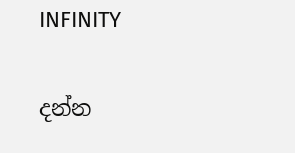INFINITY

දන්න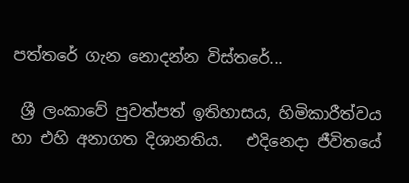පත්තරේ ගැන නොදන්න විස්තරේ...

 ශ්‍රී ලංකාවේ පුවත්පත් ඉතිහාසය, හිමිකාරීත්වය හා එහි අනාගත දිශානතිය.   එදිනෙදා ජීවිතයේ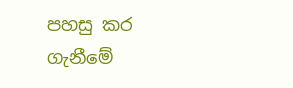පහසු කර ගැනීමේ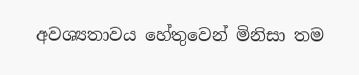අවශ්‍යතාවය හේතුවෙන් මිනිසා තම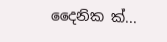දෛනික ක්‍...